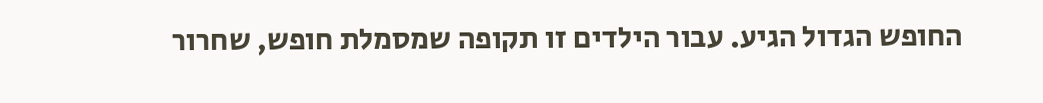החופש הגדול הגיע. עבור הילדים זו תקופה שמסמלת חופש, שחרור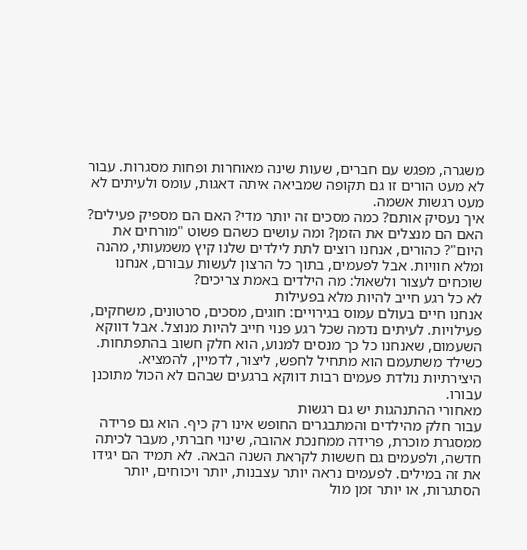משגרה, מפגש עם חברים, שעות שינה מאוחרות ופחות מסגרות. עבור לא מעט הורים זו גם תקופה שמביאה איתה דאגות, עומס ולעיתים לא מעט רגשות אשמה.
איך נעסיק אותם? כמה מסכים זה יותר מדי? האם הם מספיק פעילים? האם הם מנצלים את הזמן? ומה עושים כשהם פשוט "מורחים את היום"? כהורים, אנחנו רוצים לתת לילדים שלנו קיץ משמעותי, מהנה ומלא חוויות. אבל לפעמים, בתוך כל הרצון לעשות עבורם, אנחנו שוכחים לעצור ולשאול: מה הילדים באמת צריכים?
לא כל רגע חייב להיות מלא בפעילות
אנחנו חיים בעולם עמוס בגירויים: חוגים, מסכים, סרטונים, משחקים, פעילויות. לעיתים נדמה שכל רגע פנוי חייב להיות מנוצל. אבל דווקא השעמום, שאנחנו כל כך מנסים למנוע, הוא חלק חשוב בהתפתחות. כשילד משתעמם הוא מתחיל לחפש, ליצור, לדמיין, להמציא. היצירתיות נולדת פעמים רבות דווקא ברגעים שבהם לא הכול מתוכנן עבורו.
מאחורי ההתנהגות יש גם רגשות
עבור חלק מהילדים והמתבגרים החופש אינו רק כיף. הוא גם פרידה ממסגרת מוכרת, פרידה ממחנכת אהובה, שינוי חברתי, מעבר לכיתה חדשה, ולפעמים גם חששות לקראת השנה הבאה. לא תמיד הם יגידו את זה במילים. לפעמים נראה יותר עצבנות, יותר ויכוחים, יותר הסתגרות, או יותר זמן מול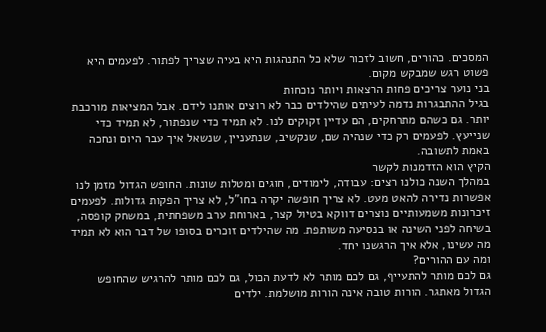המסכים. כהורים, חשוב לזכור שלא כל התנהגות היא בעיה שצריך לפתור. לפעמים היא פשוט רגש שמבקש מקום.
בני נוער צריכים פחות הרצאות ויותר נוכחות
בגיל ההתבגרות נדמה לעיתים שהילדים כבר לא רוצים אותנו לידם. אבל המציאות מורכבת יותר. גם כשהם מתרחקים, הם עדיין זקוקים לנו. לא תמיד כדי שנפתור, לא תמיד כדי שנייעץ. לפעמים רק כדי שנהיה שם, שנקשיב, שנתעניין, שנשאל איך עבר היום ונחכה באמת לתשובה.
הקיץ הוא הזדמנות לקשר
במהלך השנה כולנו רצים: עבודה, לימודים, חוגים ומטלות שונות. החופש הגדול מזמן לנו אפשרות נדירה להאט מעט. לא צריך חופשה יקרה בחו"ל, לא צריך הפקות גדולות. לפעמים זיכרונות משמעותיים נוצרים דווקא בטיול קצר, בארוחת ערב משפחתית, במשחק קופסה, בשיחה לפני השינה או בנסיעה משותפת. מה שהילדים זוכרים בסופו של דבר הוא לא תמיד מה עשינו, אלא איך הרגשנו יחד.
ומה עם ההורים?
גם לכם מותר להתעייף, גם לכם מותר לא לדעת הכול, גם לכם מותר להרגיש שהחופש הגדול מאתגר. הורות טובה אינה הורות מושלמת. ילדים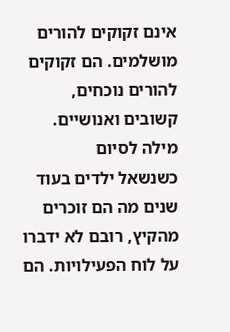אינם זקוקים להורים מושלמים. הם זקוקים להורים נוכחים, קשובים ואנושיים.
מילה לסיום
כשנשאל ילדים בעוד שנים מה הם זוכרים מהקיץ, רובם לא ידברו על לוח הפעילויות. הם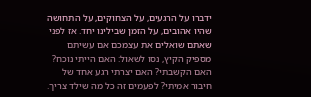ידברו על הרגעים, על הצחוקים, על התחושה שהיו אהובים, על הזמן שבילינו יחד. אז לפני שאתם שואלים את עצמכם אם עשיתם מספיק הקיץ, נסו לשאול: האם הייתי נוכח? האם הקשבתי? האם יצרתי רגע אחד של חיבור אמיתי? לפעמים זה כל מה שילד צריך.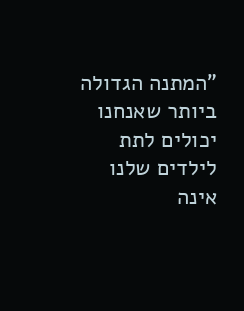"המתנה הגדולה ביותר שאנחנו יכולים לתת לילדים שלנו אינה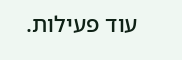עוד פעילות.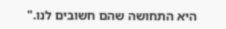היא התחושה שהם חשובים לנו."